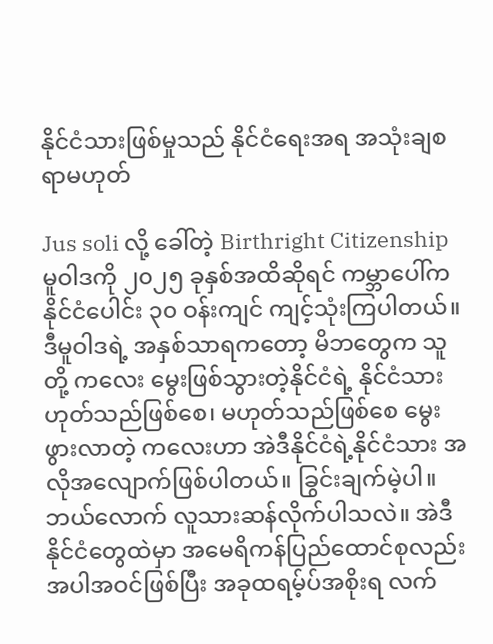နိုင်ငံသားဖြစ်မှုသည် နိုင်ငံရေးအရ အသုံးချစရာမဟုတ်

Jus soli လို့ ခေါ်တဲ့ Birthright Citizenship မူဝါဒကို ၂၀၂၅ ခုနှစ်အထိဆိုရင် ကမ္ဘာပေါ်က နိုင်ငံပေါင်း ၃၀ ဝန်းကျင် ကျင့်သုံးကြပါတယ်။ ဒီမူဝါဒရဲ့ အနှစ်သာရကတော့ မိဘတွေက သူတို့ ကလေး မွေးဖြစ်သွားတဲ့နိုင်ငံရဲ့ နိုင်ငံသားဟုတ်သည်ဖြစ်စေ၊ မဟုတ်သည်ဖြစ်စေ မွေးဖွားလာတဲ့ ကလေးဟာ အဲဒီနိုင်ငံရဲ့နိုင်ငံသား အလိုအလျောက်ဖြစ်ပါတယ်။ ခြွင်းချက်မဲ့ပါ။ ဘယ်လောက် လူသားဆန်လိုက်ပါသလဲ။ အဲဒီနိုင်ငံတွေထဲမှာ အမေရိကန်ပြည်ထောင်စုလည်း အပါအဝင်ဖြစ်ပြီး အခုထရမ့်ပ်အစိုးရ လက်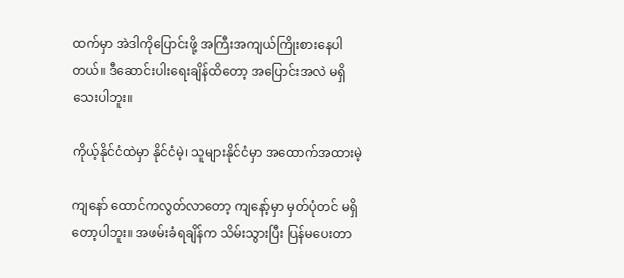ထက်မှာ အဲဒါကိုပြောင်းဖို့ အကြီးအကျယ်ကြိုးစားနေပါတယ်။ ဒီဆောင်းပါးရေးချိန်ထိတော့ အပြောင်းအလဲ မရှိသေးပါဘူး။

ကိုယ့်နိုင်ငံထဲမှာ နိုင်ငံမဲ့၊ သူများနိုင်ငံမှာ အထောက်အထားမဲ့

ကျနော် ထောင်ကလွတ်လာတော့ ကျနော့်မှာ မှတ်ပုံတင် မရှိတော့ပါဘူး။ အဖမ်းခံရချိန်က သိမ်းသွားပြီး ပြန်မပေးတာ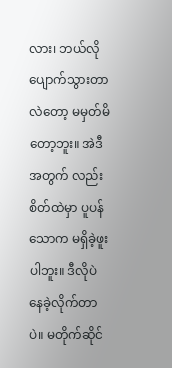လား၊ ဘယ်လိုပျောက်သွားတာလဲတော့ မမှတ်မိတော့ဘူး။ အဲဒီအတွက် လည်း စိတ်ထဲမှာ ပူပန်သောက မရှိခဲ့ဖူးပါဘူး။ ဒီလိုပဲ နေခဲ့လိုက်တာပဲ။ မတိုက်ဆိုင်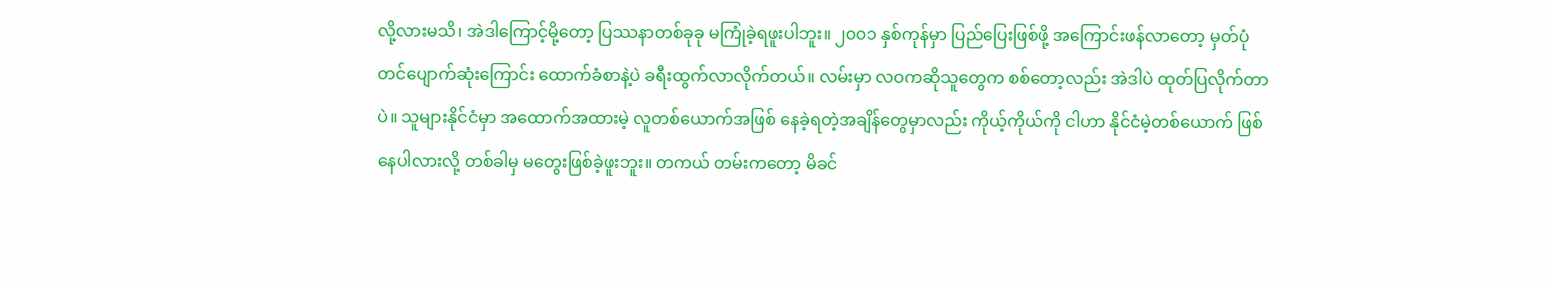လို့လားမသိ၊ အဲဒါကြောင့်မို့တော့ ပြဿနာတစ်ခုခု မကြုံခဲ့ရဖူးပါဘူး။ ၂၀၀၁ နှစ်ကုန်မှာ ပြည်ပြေးဖြစ်ဖို့ အကြောင်းဖန်လာတော့ မှတ်ပုံတင်ပျောက်ဆုံးကြောင်း ထောက်ခံစာနဲ့ပဲ ခရီးထွက်လာလိုက်တယ်။ လမ်းမှာ လဝကဆိုသူတွေက စစ်တော့လည်း အဲဒါပဲ ထုတ်ပြလိုက်တာပဲ။ သူများနိုင်ငံမှာ အထောက်အထားမဲ့ လူတစ်ယောက်အဖြစ် နေခဲ့ရတဲ့အချိန်တွေမှာလည်း ကိုယ့်ကိုယ်ကို ငါဟာ နိုင်ငံမဲ့တစ်ယောက် ဖြစ်နေပါလားလို့ တစ်ခါမှ မတွေးဖြစ်ခဲ့ဖူးဘူး။ တကယ် တမ်းကတော့ မိခင်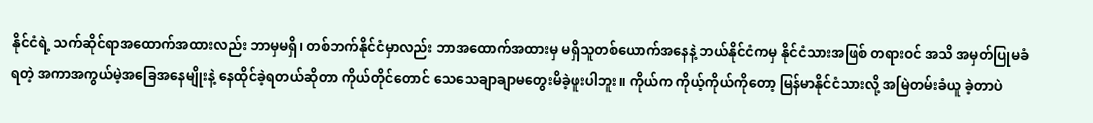နိုင်ငံရဲ့ သက်ဆိုင်ရာအထောက်အထားလည်း ဘာမှမရှိ၊ တစ်ဘက်နိုင်ငံမှာလည်း ဘာအထောက်အထားမှ မရှိသူတစ်ယောက်အနေနဲ့ ဘယ်နိုင်ငံကမှ နိုင်ငံသားအဖြစ် တရားဝင် အသိ အမှတ်ပြုမခံရတဲ့ အကာအကွယ်မဲ့အခြေအနေမျိုးနဲ့ နေထိုင်ခဲ့ရတယ်ဆိုတာ ကိုယ်တိုင်တောင် သေသေချာချာမတွေးမိခဲ့ဖူးပါဘူး။ ကိုယ်က ကိုယ့်ကိုယ်ကိုတော့ မြန်မာနိုင်ငံသားလို့ အမြဲတမ်းခံယူ ခဲ့တာပဲ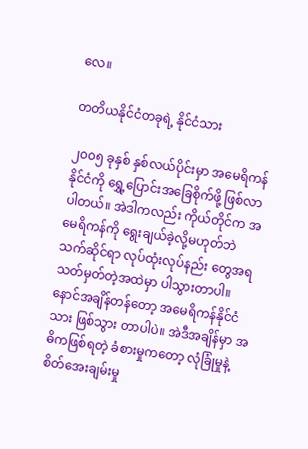လေ။

တတိယနိုင်ငံတခုရဲ့ နိုင်ငံသား

၂၀၀၅ ခုနှစ် နှစ်လယ်ပိုင်းမှာ အမေရိကန်နိုင်ငံကို ရွှေ့ပြောင်းအခြေစိုက်ဖို့ ဖြစ်လာပါတယ်။ အဲဒါကလည်း ကိုယ်တိုင်က အမေရိကန်ကို ရွေးချယ်ခဲ့လို့မဟုတ်ဘဲ သက်ဆိုင်ရာ လုပ်ထုံးလုပ်နည်း တွေအရ သတ်မှတ်တဲ့အထဲမှာ ပါသွားတာပါ။ နောင်အချိန်တန်တော့ အမေရိကန်နိုင်ငံသား ဖြစ်သွား တာပါပဲ။ အဲဒီအချိန်မှာ အဓိကဖြစ်ရတဲ့ ခံစားမှုကတော့ လုံခြုံမှုနဲ့ စိတ်အေးချမ်းမှု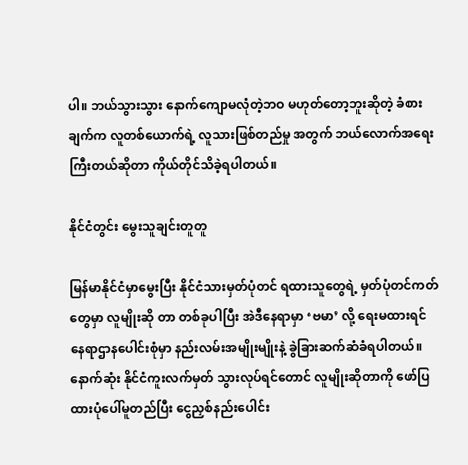ပါ။ ဘယ်သွားသွား နောက်ကျောမလုံတဲ့ဘဝ မဟုတ်တော့ဘူးဆိုတဲ့ ခံစားချက်က လူတစ်ယောက်ရဲ့ လူသားဖြစ်တည်မှု အတွက် ဘယ်လောက်အရေးကြီးတယ်ဆိုတာ ကိုယ်တိုင်သိခဲ့ရပါတယ်။

နိုင်ငံတွင်း မွေးသူချင်းတူတူ

မြန်မာနိုင်ငံမှာမွေးပြီး နိုင်ငံသားမှတ်ပုံတင် ရထားသူတွေရဲ့ မှတ်ပုံတင်ကတ်တွေမှာ လူမျိုးဆို တာ တစ်ခုပါပြီး အဲဒီနေရာမှာ ‘ဗမာ’ လို့ ရေးမထားရင် နေရာဌာနပေါင်းစုံမှာ နည်းလမ်းအမျိုးမျိုးနဲ့ ခွဲခြားဆက်ဆံခံရပါတယ်။ နောက်ဆုံး နိုင်ငံကူးလက်မှတ် သွားလုပ်ရင်တောင် လူမျိုးဆိုတာကို ဖော်ပြထားပုံပေါ်မူတည်ပြီး ငွေညှစ်နည်းပေါင်း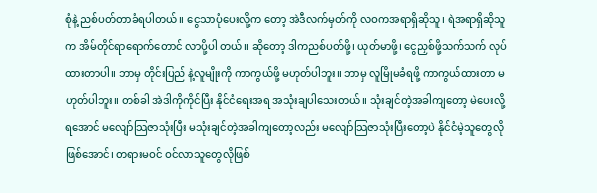စုံနဲ့ ညစ်ပတ်တာခံရပါတယ်။ ငွေသာပုံပေးလို့က တော့ အဲဒီလက်မှတ်ကို လဝကအရာရှိဆိုသူ၊ ရဲအရာရှိဆိုသူက အိမ်တိုင်ရာရောက်တောင် လာပို့ပါ တယ်။ ဆိုတော့ ဒါကညစ်ပတ်ဖို့၊ ယုတ်မာဖို့၊ ငွေညှစ်ဖို့သက်သက် လုပ်ထားတာပါ။ ဘာမှ တိုင်းပြည် နဲ့လူမျိုးကို ကာကွယ်ဖို့ မဟုတ်ပါဘူး။ ဘာမှ လူမြိုမခံရဖို့ ကာကွယ်ထားတာ မဟုတ်ပါဘူး။ တစ်ခါ အဲဒါကိုကိုင်ပြီး နိုင်ငံရေးအရ အသုံးချပါသေးတယ်။ သုံးချင်တဲ့အခါကျတော့ မဲပေးလို့ရအောင် မလျော်သြဇာသုံးပြီး မသုံးချင်တဲ့အခါကျတော့လည်း မလျော်သြဇာသုံးပြီးတော့ပဲ နိုင်ငံမဲ့သူတွေလို ဖြစ်အောင်၊ တရားမဝင် ဝင်လာသူတွေလိုဖြစ်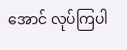အောင် လုပ်ကြပါ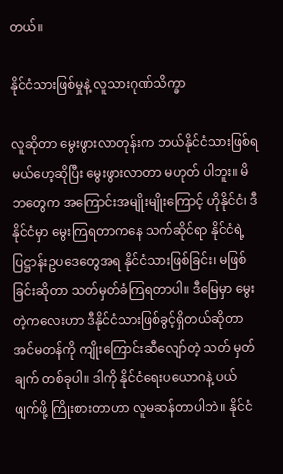တယ်။

နိုင်ငံသားဖြစ်မှုနဲ့ လူသားဂုဏ်သိက္ခာ

လူဆိုတာ မွေးဖွားလာတုန်းက ဘယ်နိုင်ငံသားဖြစ်ရမယ်ဟေ့ဆိုပြီး မွေးဖွားလာတာ မဟုတ် ပါဘူး။ မိဘတွေက အကြောင်းအမျိုးမျိုးကြောင့် ဟိုနိုင်ငံ၊ ဒီနိုင်ငံမှာ မွေးကြရတာကနေ သက်ဆိုင်ရာ နိုင်ငံရဲ့ ပြဋ္ဌာန်းဥပဒေတွေအရ နိုင်ငံသားဖြစ်ခြင်း၊ မဖြစ်ခြင်းဆိုတာ သတ်မှတ်ခံကြရတာပါ။ ဒီမြေမှာ မွေးတဲ့ကလေးဟာ ဒီနိုင်ငံသားဖြစ်ခွင့်ရှိတယ်ဆိုတာ အင်မတန်ကို ကျိုးကြောင်းဆီလျော်တဲ့ သတ် မှတ်ချက် တစ်ခုပါ။ ဒါကို နိုင်ငံရေးပယောဂနဲ့ ပယ်ဖျက်ဖို့ ကြိုးစားတာဟာ လူမဆန်တာပါဘဲ။ နိုင်ငံ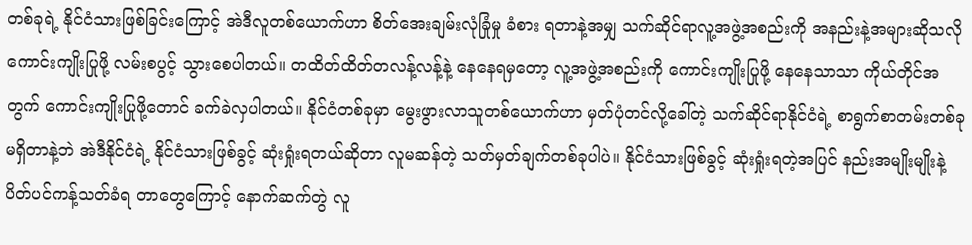တစ်ခုရဲ့ နိုင်ငံသားဖြစ်ခြင်းကြောင့် အဲဒီလူတစ်ယောက်ဟာ စိတ်အေးချမ်းလုံခြုံမှု ခံစား ရတာနဲ့အမျှ သက်ဆိုင်ရာလူ့အဖွဲ့အစည်းကို အနည်းနဲ့အများဆိုသလို ကောင်းကျိုးပြုဖို့ လမ်းစပွင့် သွားစေပါတယ်။ တထိတ်ထိတ်တလန့်လန့်နဲ့ နေနေရမှတော့ လူ့အဖွဲ့အစည်းကို ကောင်းကျိုးပြုဖို့ နေနေသာသာ ကိုယ်တိုင်အတွက် ကောင်းကျိုးပြုဖို့တောင် ခက်ခဲလှပါတယ်။ နိုင်ငံတစ်ခုမှာ မွေးဖွားလာသူတစ်ယောက်ဟာ မှတ်ပုံတင်လို့ခေါ်တဲ့ သက်ဆိုင်ရာနိုင်ငံရဲ့ စာရွက်စာတမ်းတစ်ခု မရှိတာနဲ့ဘဲ အဲဒီနိုင်ငံရဲ့ နိုင်ငံသားဖြစ်ခွင့် ဆုံးရှုံးရတယ်ဆိုတာ လူမဆန်တဲ့ သတ်မှတ်ချက်တစ်ခုပါပဲ။ နိုင်ငံသားဖြစ်ခွင့် ဆုံးရှုံးရတဲ့အပြင် နည်းအမျိုးမျိုးနဲ့ ပိတ်ပင်ကန့်သတ်ခံရ တာတွေကြောင့် နောက်ဆက်တွဲ လူ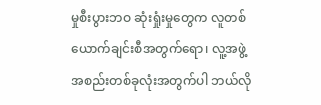မှုစီးပွားဘဝ ဆုံးရှုံးမှုတွေက လူတစ်ယောက်ချင်းစီအတွက်ရော၊ လူ့အဖွဲ့အစည်းတစ်ခုလုံးအတွက်ပါ ဘယ်လို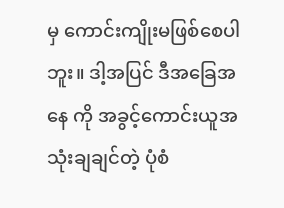မှ ကောင်းကျိုးမဖြစ်စေပါဘူး။ ဒါ့အပြင် ဒီအခြေအနေ ကို အခွင့်ကောင်းယူအသုံးချချင်တဲ့ ပုံစံ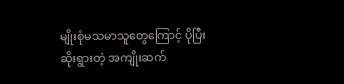မျိုးစုံမသမာသူတွေကြောင့် ပိုပြီးဆိုးရွားတဲ့ အကျိုးဆက်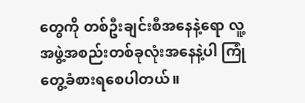တွေကို တစ်ဦးချင်းစီအနေနဲ့ရော လူ့အဖွဲ့အစည်းတစ်ခုလုံးအနေနဲ့ပါ ကြုံတွေ့ခံစားရစေပါတယ်။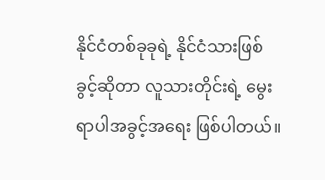နိုင်ငံတစ်ခုခုရဲ့ နိုင်ငံသားဖြစ်ခွင့်ဆိုတာ လူသားတိုင်းရဲ့ မွေးရာပါအခွင့်အရေး ဖြစ်ပါတယ်။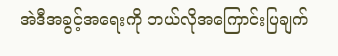အဲဒီအခွင့်အရေးကို ဘယ်လိုအကြောင်းပြချက်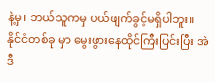နဲ့မှ၊ ဘယ်သူကမှ ပယ်ဖျက်ခွင့်မရှိပါဘူး။ နိုင်ငံတစ်ခု မှာ မွေးဖွားနေထိုင်ကြီးပြင်းပြီး အဲဒီ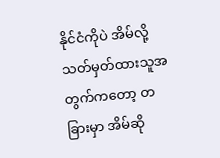နိုင်ငံကိုပဲ အိမ်လို့ သတ်မှတ်ထားသူအတွက်ကတော့ တခြားမှာ အိမ်ဆို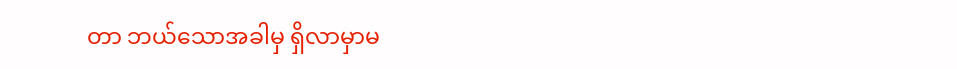တာ ဘယ်သောအခါမှ ရှိလာမှာမ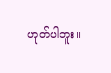ဟုတ်ပါဘူး။